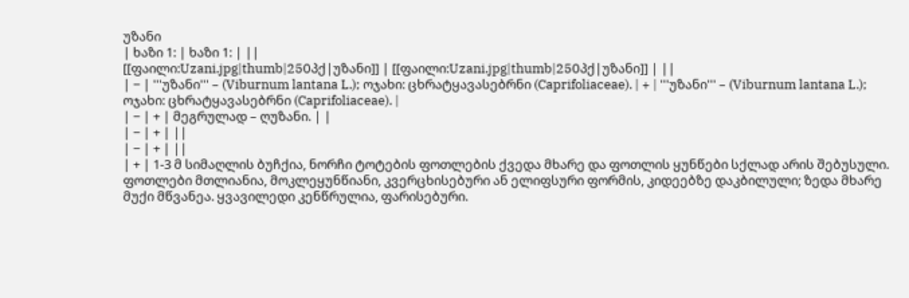უზანი
| ხაზი 1: | ხაზი 1: | ||
[[ფაილი:Uzani.jpg|thumb|250პქ|უზანი]] | [[ფაილი:Uzani.jpg|thumb|250პქ|უზანი]] | ||
| − | '''უზანი''' – (Viburnum lantana L.); ოჯახი: ცხრატყავასებრნი (Caprifoliaceae). | + | '''უზანი''' – (Viburnum lantana L.); ოჯახი: ცხრატყავასებრნი (Caprifoliaceae). |
| − | + | მეგრულად – ღუზანი. | |
| − | + | ||
| − | + | ||
| + | 1-3 მ სიმაღლის ბუჩქია, ნორჩი ტოტების ფოთლების ქვედა მხარე და ფოთლის ყუნწები სქლად არის შებუსული. ფოთლები მთლიანია, მოკლეყუნწიანი, კვერცხისებური ან ელიფსური ფორმის, კიდეებზე დაკბილული; ზედა მხარე მუქი მწვანეა. ყვავილედი კენწრულია, ფარისებური.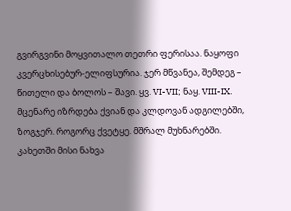გვირგვინი მოყვითალო თეთრი ფერისაა. ნაყოფი კვერცხისებურ-ელიფსურია. ჯერ მწვანეა, შემდეგ – წითელი და ბოლოს – შავი. ყვ. VI-VII; ნაყ. VIII-IX. მცენარე იზრდება ქვიან და კლდოვან ადგილებში, ზოგჯერ. როგორც ქვეტყე. მშრალ მუხნარებში. კახეთში მისი ნახვა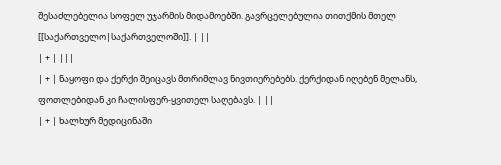შესაძლებელია სოფელ უჯარმის მიდამოებში. გავრცელებულია თითქმის მთელ [[საქართველო|საქართველოში]]. | ||
| + | |||
| + | ნაყოფი და ქერქი შეიცავს მთრიმლავ ნივთიერებებს. ქერქიდან იღებენ მელანს, ფოთლებიდან კი ჩალისფერ-ყვითელ საღებავს. | ||
| + | ხალხურ მედიცინაში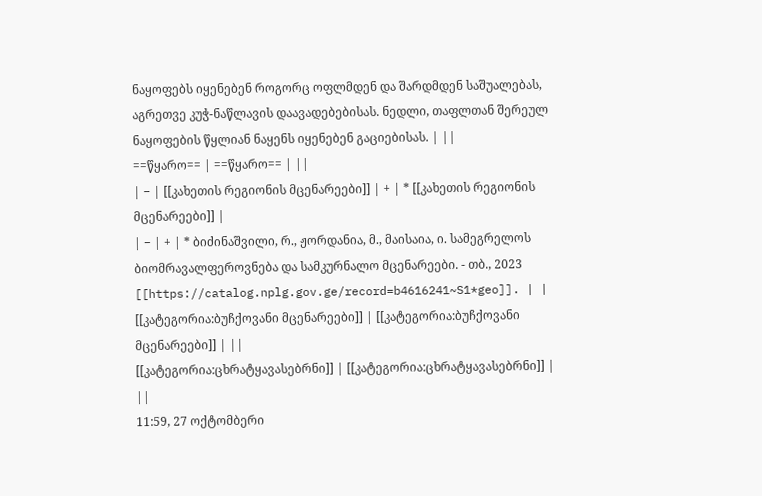ნაყოფებს იყენებენ როგორც ოფლმდენ და შარდმდენ საშუალებას, აგრეთვე კუჭ-ნაწლავის დაავადებებისას. ნედლი, თაფლთან შერეულ ნაყოფების წყლიან ნაყენს იყენებენ გაციებისას. | ||
==წყარო== | ==წყარო== | ||
| − | [[კახეთის რეგიონის მცენარეები]] | + | * [[კახეთის რეგიონის მცენარეები]] |
| − | + | * ბიძინაშვილი, რ., ჟორდანია, მ., მაისაია, ი. სამეგრელოს ბიომრავალფეროვნება და სამკურნალო მცენარეები. - თბ., 2023 [[https://catalog.nplg.gov.ge/record=b4616241~S1*geo]]. | |
[[კატეგორია:ბუჩქოვანი მცენარეები]] | [[კატეგორია:ბუჩქოვანი მცენარეები]] | ||
[[კატეგორია:ცხრატყავასებრნი]] | [[კატეგორია:ცხრატყავასებრნი]] | ||
11:59, 27 ოქტომბერი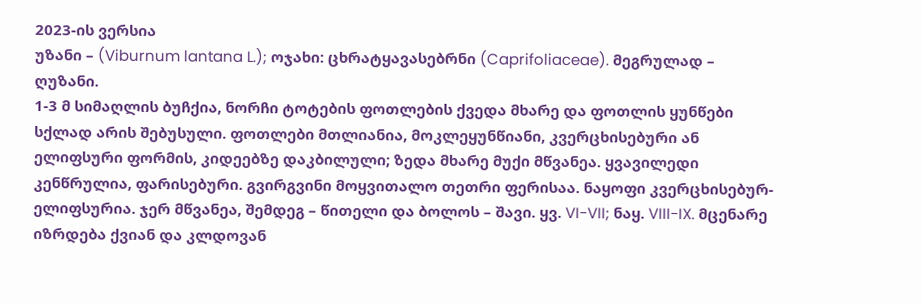2023-ის ვერსია
უზანი – (Viburnum lantana L.); ოჯახი: ცხრატყავასებრნი (Caprifoliaceae). მეგრულად – ღუზანი.
1-3 მ სიმაღლის ბუჩქია, ნორჩი ტოტების ფოთლების ქვედა მხარე და ფოთლის ყუნწები სქლად არის შებუსული. ფოთლები მთლიანია, მოკლეყუნწიანი, კვერცხისებური ან ელიფსური ფორმის, კიდეებზე დაკბილული; ზედა მხარე მუქი მწვანეა. ყვავილედი კენწრულია, ფარისებური. გვირგვინი მოყვითალო თეთრი ფერისაა. ნაყოფი კვერცხისებურ-ელიფსურია. ჯერ მწვანეა, შემდეგ – წითელი და ბოლოს – შავი. ყვ. VI-VII; ნაყ. VIII-IX. მცენარე იზრდება ქვიან და კლდოვან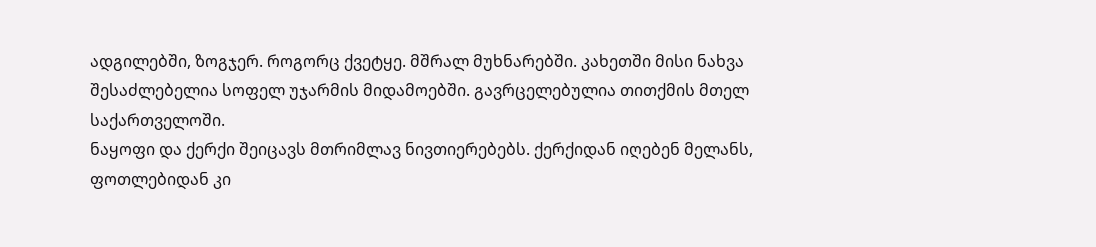ადგილებში, ზოგჯერ. როგორც ქვეტყე. მშრალ მუხნარებში. კახეთში მისი ნახვა შესაძლებელია სოფელ უჯარმის მიდამოებში. გავრცელებულია თითქმის მთელ საქართველოში.
ნაყოფი და ქერქი შეიცავს მთრიმლავ ნივთიერებებს. ქერქიდან იღებენ მელანს, ფოთლებიდან კი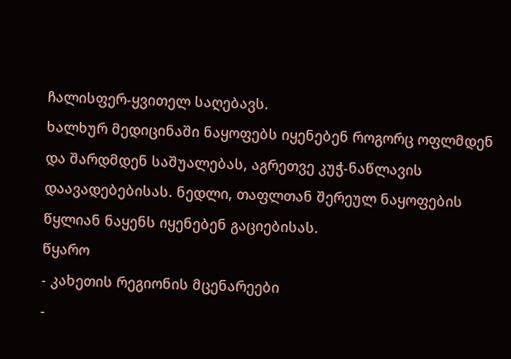ჩალისფერ-ყვითელ საღებავს.
ხალხურ მედიცინაში ნაყოფებს იყენებენ როგორც ოფლმდენ და შარდმდენ საშუალებას, აგრეთვე კუჭ-ნაწლავის დაავადებებისას. ნედლი, თაფლთან შერეულ ნაყოფების წყლიან ნაყენს იყენებენ გაციებისას.
წყარო
- კახეთის რეგიონის მცენარეები
-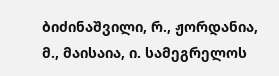ბიძინაშვილი, რ., ჟორდანია, მ., მაისაია, ი. სამეგრელოს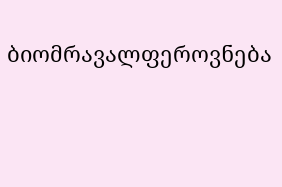ბიომრავალფეროვნება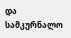და სამკურნალო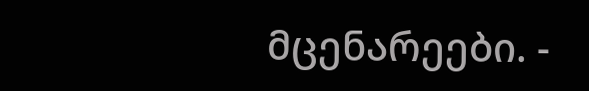მცენარეები. -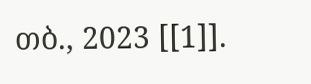თბ., 2023 [[1]].